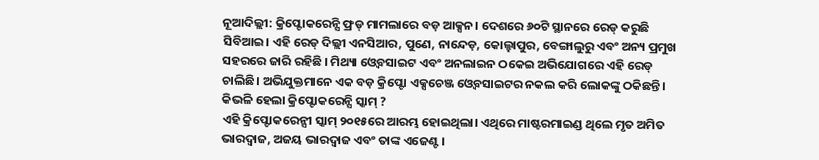ନୂଆଦିଲ୍ଲୀ: କ୍ରିପ୍ଟୋକରେନ୍ସି ଫ୍ରଡ୍ ମାମଲାରେ ବଡ଼ ଆକ୍ସନ। ଦେଶରେ ୬୦ଟି ସ୍ଥାନରେ ରେଡ୍ କରୁଛି ସିବିଆଇ। ଏହି ରେଡ୍ ଦିଲ୍ଲୀ ଏନସିଆର, ପୁଣେ, ନାନ୍ଦେଡ଼, କୋଲ୍ହାପୁର, ବେଙ୍ଗାଲୁରୁ ଏବଂ ଅନ୍ୟ ପ୍ରମୁଖ ସହରରେ ଜାରି ରହିଛି । ମିଥ୍ୟା ଓ୍ବେବସାଇଟ ଏବଂ ଅନଲାଇନ ଠକେଇ ଅଭିଯୋଗରେ ଏହି ରେଡ୍ ଚାଲିଛି। ଅଭିଯୁକ୍ତମାନେ ଏକ ବଡ଼ କ୍ରିପ୍ଟୋ ଏକ୍ସଚେଞ୍ଜ ଓ୍ବେବସାଇଟର ନକଲ କରି ଲୋକଙ୍କୁ ଠକିଛନ୍ତି।
କିଭଳି ହେଲା କ୍ରିପ୍ଟୋକରେନ୍ସି ସ୍କାମ୍ ?
ଏହି କ୍ରିପ୍ଟୋକରେନ୍ସୀ ସ୍କାମ୍ ୨୦୧୫ରେ ଆରମ୍ଭ ହୋଇଥିଲା। ଏଥିରେ ମାଷ୍ଟରମାଇଣ୍ଡ ଥିଲେ ମୃତ ଅମିତ ଭାରଦ୍ବାଜ, ଅଜୟ ଭାରଦ୍ବାଜ ଏବଂ ତାଙ୍କ ଏଜେଣ୍ଟ ।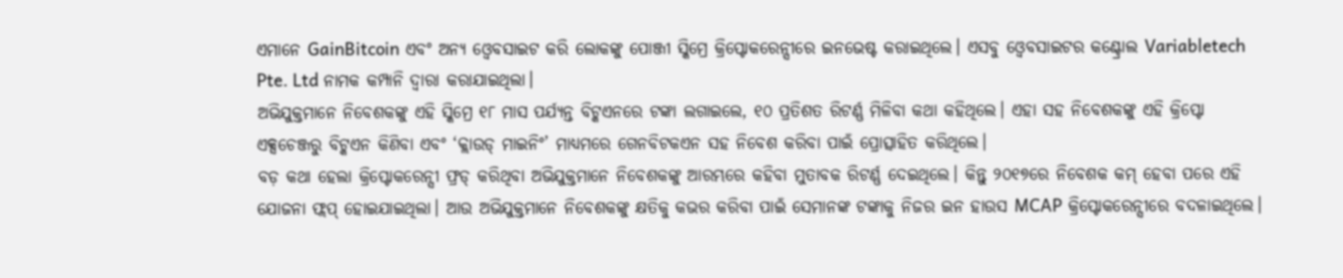ଏମାନେ GainBitcoin ଏବଂ ଅନ୍ୟ ଓ୍ବେବସାଇଟ କରି ଲୋକଙ୍କୁ ପୋଞ୍ଜୀ ସ୍କିମ୍ରେ କ୍ରିପ୍ଟୋକରେନ୍ସୀରେ ଇନଭେଷ୍ଟ କରାଇଥିଲେ। ଏସବୁ ଓ୍ବେବସାଇଟର କଣ୍ଟ୍ରୋଲ Variabletech Pte. Ltd ନାମକ କମ୍ପାନି ଦ୍ବାରା କରାଯାଇଥିଲା।
ଅଭିଯୁକ୍ତମାନେ ନିବେଶକଙ୍କୁ ଏହି ସ୍କିମ୍ରେ ୧୮ ମାସ ପର୍ଯ୍ୟନ୍ତ ବିଟ୍କଏନରେ ଟଙ୍କା ଲଗାଇଲେ, ୧୦ ପ୍ରତିଶତ ରିଟର୍ଣ୍ଣ ମିଳିବା କଥା କହିଥିଲେ। ଏହା ସହ ନିବେଶକଙ୍କୁ ଏହି କ୍ରିପ୍ଟୋ ଏକ୍ସଚେଞ୍ଜରୁ ବିଟ୍କଏନ କିଣିବା ଏବଂ ‘କ୍ଲାଉଡ୍ ମାଇନିଂ’ ମାଧ୍ୟମରେ ଗେନବିଟକଏନ ସହ ନିବେଶ କରିବା ପାଇଁ ପ୍ରୋତ୍ସାହିତ କରିଥିଲେ।
ବଡ଼ କଥା ହେଲା କ୍ରିପ୍ଟୋକରେନ୍ସୀ ଫ୍ରଡ୍ କରିଥିବା ଅଭିଯୁକ୍ତମାନେ ନିବେଶକଙ୍କୁ ଆରମ୍ଭରେ କହିବା ମୁତାବକ ରିଟର୍ଣ୍ଣ ଦେଇଥିଲେ। କିନ୍ତୁ ୨୦୧୭ରେ ନିବେଶକ କମ୍ ହେବା ପରେ ଏହି ଯୋଜନା ଫ୍ଲପ୍ ହୋଇଯାଇଥିଲା। ଆଉ ଅଭିଯୁକ୍ତମାନେ ନିବେଶକଙ୍କୁ କ୍ଷତିକୁ କଭର କରିବା ପାଇଁ ସେମାନଙ୍କ ଟଙ୍କାକୁ ନିଜର ଇନ ହାଉସ MCAP କ୍ରିପ୍ଟୋକରେନ୍ସୀରେ ବଦଳାଇଥିଲେ।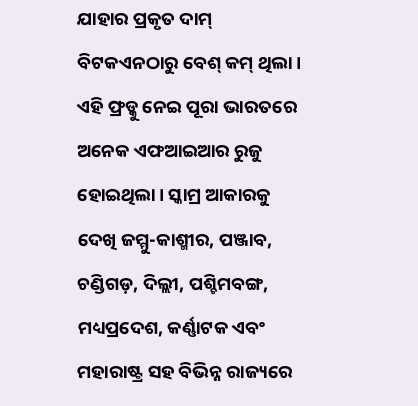ଯାହାର ପ୍ରକୃତ ଦାମ୍ ବିଟକଏନଠାରୁ ବେଶ୍ କମ୍ ଥିଲା।
ଏହି ଫ୍ରଡ୍କୁ ନେଇ ପୂରା ଭାରତରେ ଅନେକ ଏଫଆଇଆର ରୁଜୁ ହୋଇଥିଲା। ସ୍କାମ୍ର ଆକାରକୁ ଦେଖି ଜମ୍ମୁ-କାଶ୍ମୀର, ପଞ୍ଜାବ, ଚଣ୍ଡିଗଡ଼, ଦିଲ୍ଲୀ, ପଶ୍ଚିମବଙ୍ଗ, ମଧ୍ୟପ୍ରଦେଶ, କର୍ଣ୍ଣାଟକ ଏବଂ ମହାରାଷ୍ଟ୍ର ସହ ବିଭିନ୍ନ ରାଜ୍ୟରେ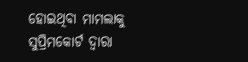ହୋଇଥିବା ମାମଲାକୁ ସୁପ୍ରିମକୋର୍ଟ ଦ୍ବାରା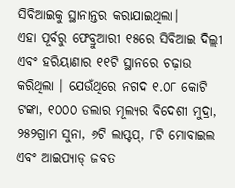ସିବିଆଇକୁ ସ୍ଥାନାନ୍ତର କରାଯାଇଥିଲା।
ଏହା ପୂର୍ବରୁ ଫେବ୍ରୁଆରୀ ୧୫ରେ ସିବିଆଇ ଦିଲ୍ଲୀ ଏବଂ ହରିୟାଣାର ୧୧ଟି ସ୍ଥାନରେ ଚଢ଼ାଉ କରିଥିଲା । ଯେଉଁଥିରେ ନଗଦ ୧.୦୮ କୋଟି ଟଙ୍କା, ୧୦୦୦ ଡଲାର ମୂଲ୍ୟର ବିଦେଶୀ ମୁଦ୍ରା, ୨୫୨ଗ୍ରାମ ସୁନା, ୬ଟି ଲାପ୍ଟପ୍, ୮ଟି ମୋବାଇଲ ଏବଂ ଆଇପ୍ୟାଡ୍ ଜବତ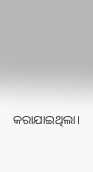କରାଯାଇଥିଲା।